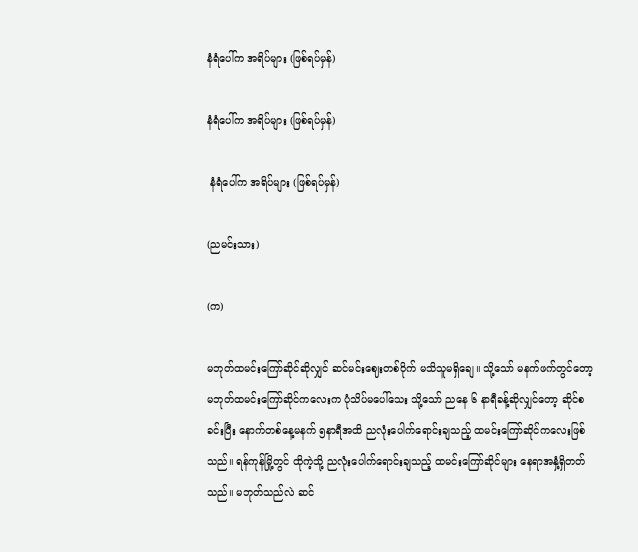နံရံပေါ်က အရိပ်များ (ဖြစ်ရပ်မှန်)

နံရံပေါ်က အရိပ်များ (ဖြစ်ရပ်မှန်)

 နံရံပေါ်က အရိပ်များ (ဖြစ်ရပ်မှန်)

(ညမင်းသား)

(က)

မဘုတ်ထမင်းကြော်ဆိုင်ဆိုလျှင် ဆင်မင်းဈေးတစ်ဝိုက် မသိသူမရှိချေ။ သို့သော် မနက်ဖက်တွင်တော့ မဘုတ်ထမင်းကြော်ဆိုင်ကလေးက ပုံသိပ်မပေါ်သေး သို့သော် ညနေ ၆ နာရီခန့်ဆိုလျှင်တော့ ဆိုင်စခင်းပြီး နောက်တစ်နေ့မနက် ၅နာရီအထိ ညလုံးပေါက်ရောင်းချသည့် ထမင်းကြော်ဆိုင်ကလေးဖြစ်သည်။ ရန်ကုန်မြို့တွင် ထိုကဲ့သို့ ညလုံးပေါက်ရောင်းချသည့် ထမင်းကြော်ဆိုင်များ နေရာအနှံ့ရှိတတ်သည်။ မဘုတ်သည်လဲ ဆင်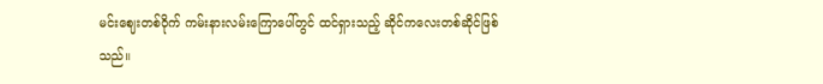မင်းဈေးတစ်ဝိုက် ကမ်းနားလမ်းကြောပေါ်တွင် ထင်ရှားသည့် ဆိုင်ကလေးတစ်ဆိုင်ဖြစ်သည်။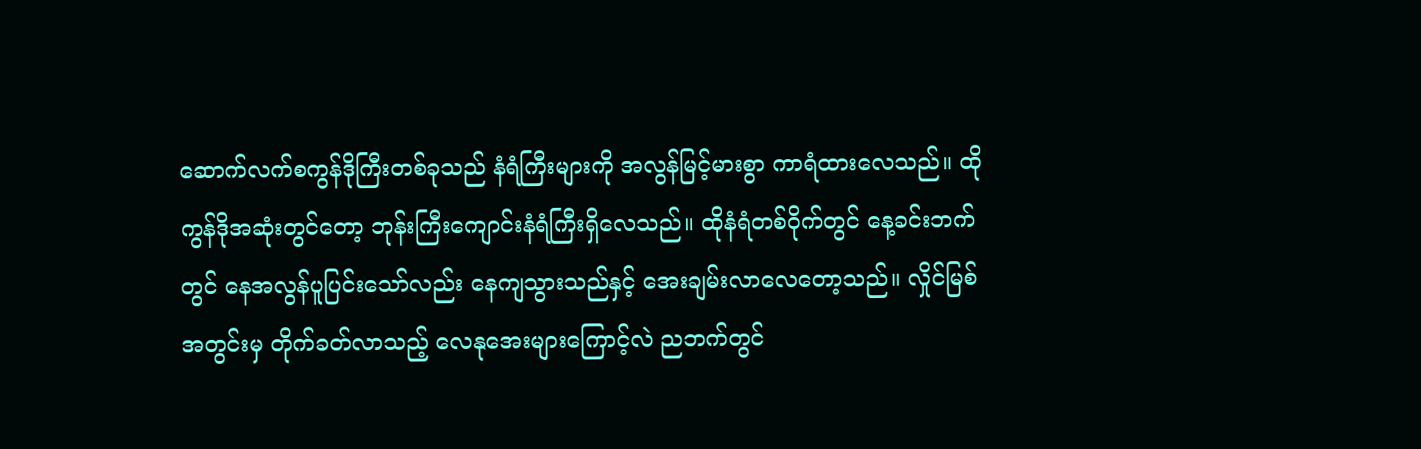ဆောက်လက်စကွန်ဒိုကြီးတစ်ခုသည် နံရံကြီးများကို အလွန်မြင့်မားစွာ ကာရံထားလေသည်။ ထိုကွန်ဒိုအဆုံးတွင်တော့ ဘုန်းကြီးကျောင်းနံရံကြီးရှိလေသည်။ ထိုနံရံတစ်ဝိုက်တွင် နေ့ခင်းဘက်တွင် နေအလွန်ပူပြင်းသော်လည်း နေကျသွားသည်နှင့် အေးချမ်းလာလေတော့သည်။ လှိုင်မြစ်အတွင်းမှ တိုက်ခတ်လာသည့် လေနုအေးများကြောင့်လဲ ညဘက်တွင်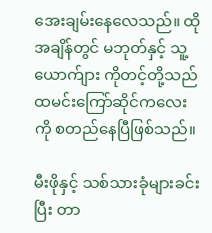အေးချမ်းနေလေသည်။ ထိုအချိန်တွင် မဘုတ်နှင့် သူ့ယောက်ျား ကိုတင့်တို့သည် ထမင်းကြော်ဆိုင်ကလေးကို စတည်နေပြီဖြစ်သည်။

မီးဖိုနှင့် သစ်သားခုံများခင်းပြီး တာ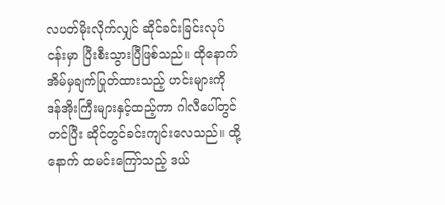လပတ်မိုးလိုက်လျှင် ဆိုင်ခင်းခြင်းလုပ်ငန်းမှာ ပြီးစီးသွားပြီဖြစ်သည်။ ထိုနောက် အိမ်မှချက်ပြုတ်ထားသည့် ဟင်းများကို ဒန်အိုးကြီးများနှင့်ထည့်ကာ ဂါလီပေါ်တွင်တင်ပြီး ဆိုင်တွင်ခင်းကျင်းလေသည်။ ထို့နောက် ထမင်းကြော်သည့် ဒယ်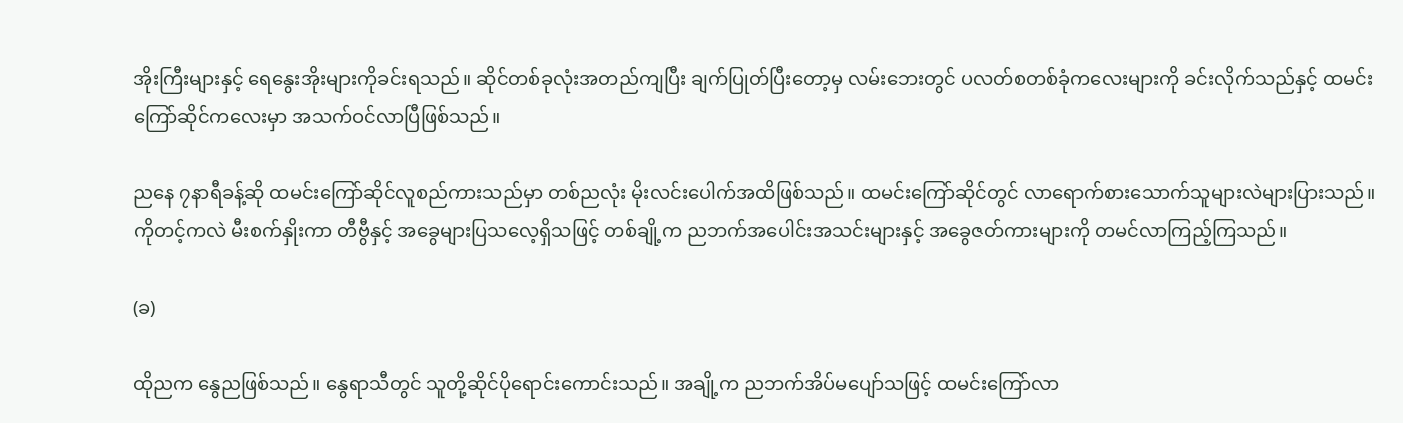အိုးကြီးများနှင့် ရေနွေးအိုးများကိုခင်းရသည်။ ဆိုင်တစ်ခုလုံးအတည်ကျပြီး ချက်ပြုတ်ပြီးတော့မှ လမ်းဘေးတွင် ပလတ်စတစ်ခုံကလေးများကို ခင်းလိုက်သည်နှင့် ထမင်းကြော်ဆိုင်ကလေးမှာ အသက်ဝင်လာပြီဖြစ်သည်။

ညနေ ၇နာရီခန့်ဆို ထမင်းကြော်ဆိုင်လူစည်ကားသည်မှာ တစ်ညလုံး မိုးလင်းပေါက်အထိဖြစ်သည်။ ထမင်းကြော်ဆိုင်တွင် လာရောက်စားသောက်သူများလဲများပြားသည်။ ကိုတင့်ကလဲ မီးစက်နှိုးကာ တီဗွီနှင့် အခွေများပြသလေ့ရှိသဖြင့် တစ်ချို့က ညဘက်အပေါင်းအသင်းများနှင့် အခွေဇတ်ကားများကို တမင်လာကြည့်ကြသည်။

(ခ)

ထိုညက နွေညဖြစ်သည်။ နွေရာသီတွင် သူတို့ဆိုင်ပိုရောင်းကောင်းသည်။ အချို့က ညဘက်အိပ်မပျော်သဖြင့် ထမင်းကြော်လာ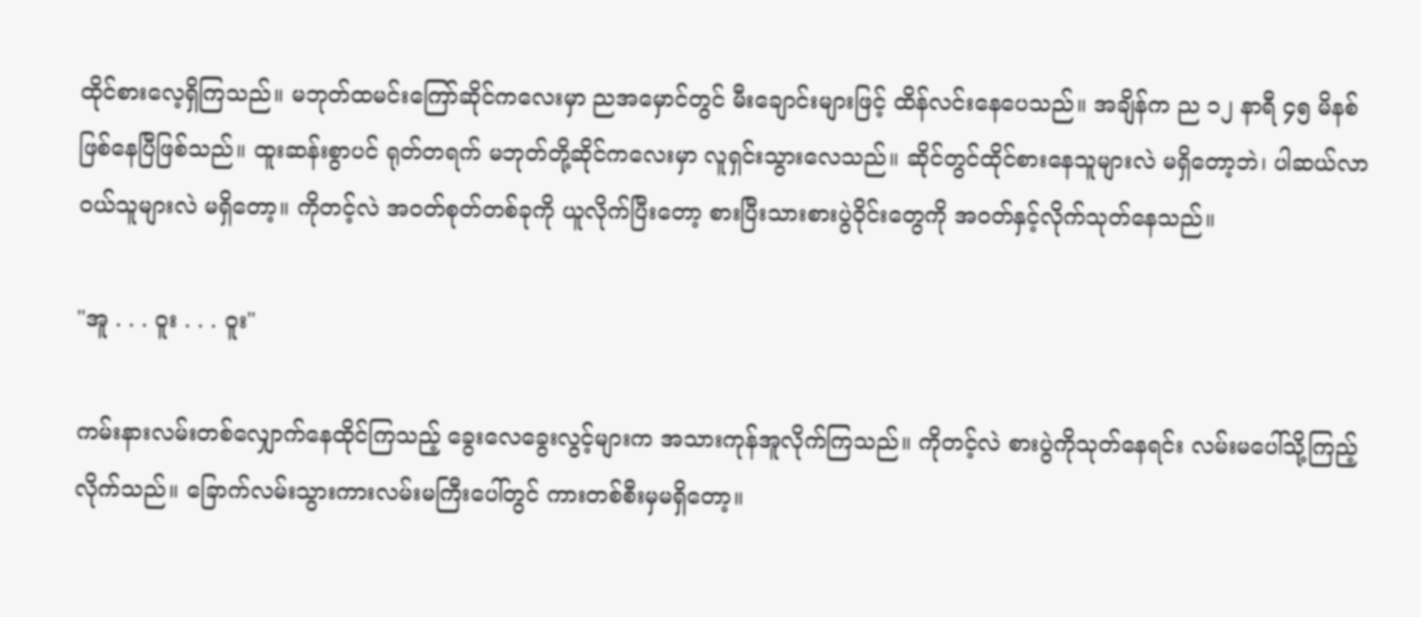ထိုင်စားလေ့ရှိကြသည်။ မဘုတ်ထမင်းကြော်ဆိုင်ကလေးမှာ ညအမှောင်တွင် မီးချောင်းများဖြင့် ထိန်လင်းနေပေသည်။ အချိန်က ည ၁၂ နာရီ ၄၅ မိနစ်ဖြစ်နေပြီဖြစ်သည်။ ထူးဆန်းစွာပင် ရုတ်တရက် မဘုတ်တို့ဆိုင်ကလေးမှာ လူရှင်းသွားလေသည်။ ဆိုင်တွင်ထိုင်စားနေသူများလဲ မရှိတော့ဘဲ၊ ပါဆယ်လာဝယ်သူများလဲ မရှိတော့။ ကိုတင့်လဲ အဝတ်စုတ်တစ်ခုကို ယူလိုက်ပြီးတော့ စားပြီးသားစားပွဲဝိုင်းတွေကို အဝတ်နှင့်လိုက်သုတ်နေသည်။

"အူ . . . ဝူး . . . ဝူး"

ကမ်းနားလမ်းတစ်လျှောက်နေထိုင်ကြသည့် ခွေးလေခွေးလွင့်များက အသားကုန်အူလိုက်ကြသည်။ ကိုတင့်လဲ စားပွဲကိုသုတ်နေရင်း လမ်းမပေါ်သို့ကြည့်လိုက်သည်။ ခြောက်လမ်းသွားကားလမ်းမကြီးပေါ်တွင် ကားတစ်စီးမှမရှိတော့။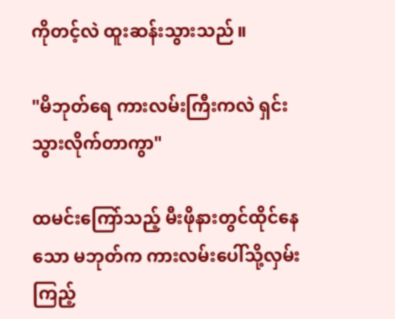ကိုတင့်လဲ ထူးဆန်းသွားသည်။

"မိဘုတ်ရေ ကားလမ်းကြီးကလဲ ရှင်းသွားလိုက်တာကွာ"

ထမင်းကြော်သည့် မီးဖိုနားတွင်ထိုင်နေသော မဘုတ်က ကားလမ်းပေါ်သို့လှမ်းကြည့်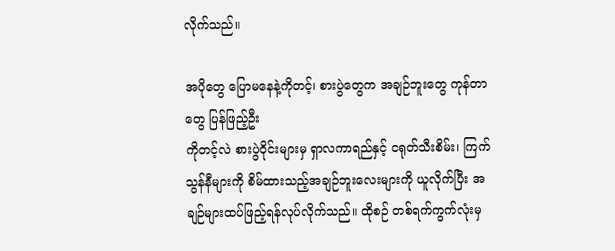လိုက်သည်။

အပိုတွေ ပြောမနေနဲ့ကိုတင့်၊ စားပွဲတွေက အချဉ်ဘူးတွေ ကုန်တာတွေ ပြန်ဖြည့်ဦး
ကိုတင့်လဲ စားပွဲဝိုင်းများမှ ရှာလကာရည်နှင့် ငရုတ်သီးစိမ်း၊ ကြက်သွန်နီများကို စိမ်ထားသည့်အချဉ်ဘူးလေးများကို ယူလိုက်ပြီး အချဉ်များထပ်ဖြည့်ရန်လုပ်လိုက်သည်။ ထိုစဉ် တစ်ရက်ကွက်လုံးမှ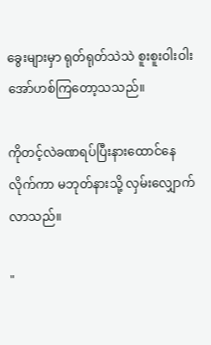ခွေးများမှာ ရုတ်ရုတ်သဲသဲ စူးစူးဝါးဝါး အော်ဟစ်ကြတော့သသည်။

ကိုတင့်လဲခဏရပ်ပြီးနားထောင်နေလိုက်ကာ မဘုတ်နားသို့ လှမ်းလျှောက်လာသည်။

"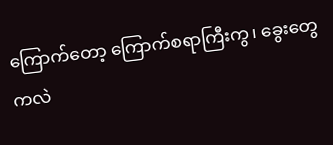ကြောက်တော့ ကြောက်စရာကြီးကွ၊ ခွေးတွေကလဲ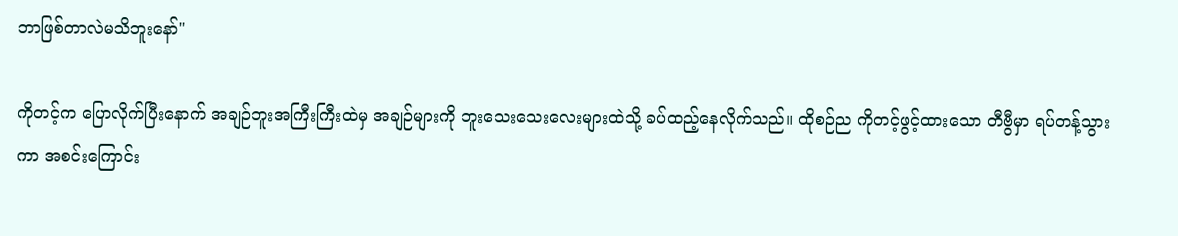ဘာဖြစ်တာလဲမသိဘူးနော်"

ကိုတင့်က ပြောလိုက်ပြီးနောက် အချဉ်ဘူးအကြီးကြီးထဲမှ အချဉ်များကို ဘူးသေးသေးလေးများထဲသို့ ခပ်ထည့်နေလိုက်သည်။ ထိုစဉ်ည ကိုတင့်ဖွင့်ထားသော တီဗွီမှာ ရပ်တန့်သွားကာ အစင်းကြောင်း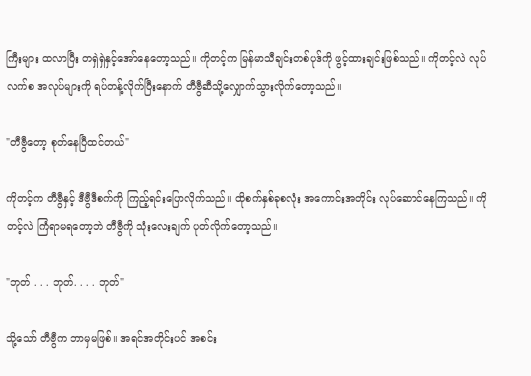ကြီးများ ထလာပြီး တရှဲရှဲနှင့်အော်နေတော့သည်။ ကိုတင့်က မြန်မာသီချင်းတစ်ပုဒ်ကို ဖွင့်ထားချင်းဖြစ်သည်။ ကိုတင့်လဲ လုပ်လက်စ အလုပ်များကို ရပ်တန့်လိုက်ပြီးနောက် တီဗွီဆီသို့လျှောက်သွားလိုက်တော့သည်။

"တီဗွီတော့ စုတ်နေပြီထင်တယ်"

ကိုတင့်က တီဗွီနှင့် ဒီဗွီဒီစက်ကို ကြည့်ရင်းပြောလိုက်သည်။ ထိုစက်နှစ်ခုစလုံး အကောင်းအတိုင်း လုပ်ဆောင်နေကြသည်။ ကိုတင့်လဲ ကြံရာမရတော့ဘဲ တီဗွီကို သုံးလေးချက် ပုတ်လိုက်တော့သည်။

"ဘုတ် . . . ဘုတ်. . . . ဘုတ်"

သို့သော် တီဗွီက ဘာမှမဖြစ်။ အရင်အတိုင်းပင် အစင်း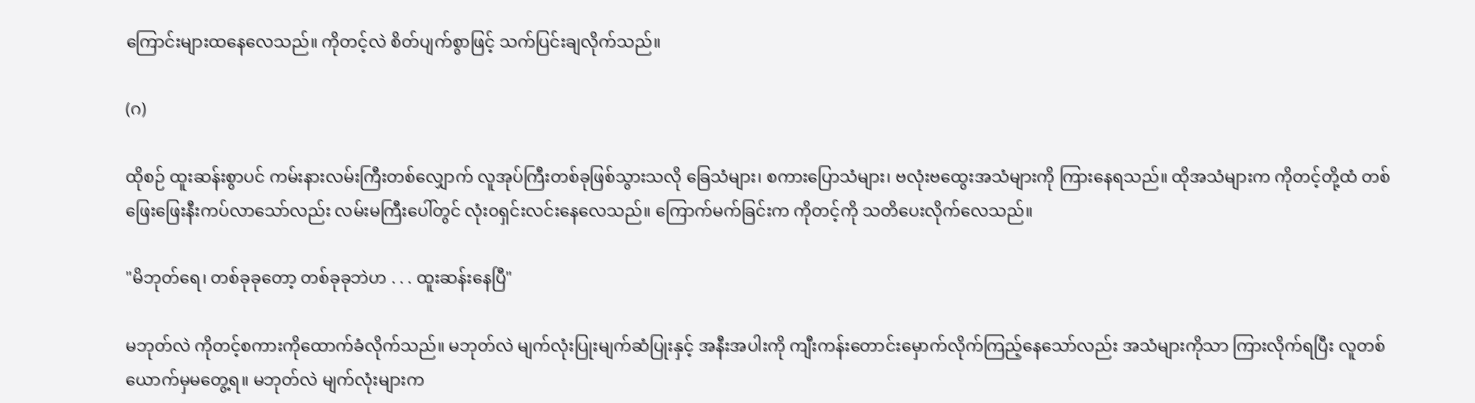ကြောင်းများထနေလေသည်။ ကိုတင့်လဲ စိတ်ပျက်စွာဖြင့် သက်ပြင်းချလိုက်သည်။

(ဂ)

ထိုစဉ် ထူးဆန်းစွာပင် ကမ်းနားလမ်းကြီးတစ်လျှောက် လူအုပ်ကြီးတစ်ခုဖြစ်သွားသလို ခြေသံများ၊ စကားပြောသံများ၊ ဗလုံးဗထွေးအသံများကို ကြားနေရသည်။ ထိုအသံများက ကိုတင့်တို့ထံ တစ်ဖြေးဖြေးနီးကပ်လာသော်လည်း လမ်းမကြီးပေါ်တွင် လုံး၀ရှင်းလင်းနေလေသည်။ ကြောက်မက်ခြင်းက ကိုတင့်ကို သတိပေးလိုက်လေသည်။

"မိဘုတ်ရေ၊ တစ်ခုခုတော့ တစ်ခုခုဘဲဟ . . . ထူးဆန်းနေပြီ"

မဘုတ်လဲ ကိုတင့်စကားကိုထောက်ခံလိုက်သည်။ မဘုတ်လဲ မျက်လုံးပြုးမျက်ဆံပြုးနှင့် အနီးအပါးကို ကျီးကန်းတောင်းမှောက်လိုက်ကြည့်နေသော်လည်း အသံများကိုသာ ကြားလိုက်ရပြီး လူတစ်ယောက်မှမတွေ့ရ။ မဘုတ်လဲ မျက်လုံးများက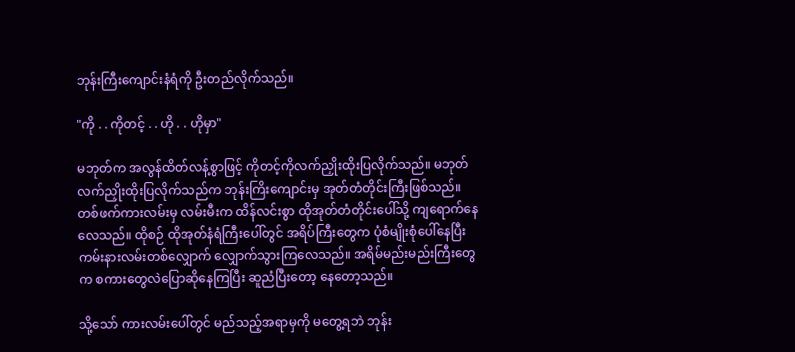ဘုန်းကြီးကျောင်းနံရံကို ဦးတည်လိုက်သည်။

"ကို . . ကိုတင့် . . ဟို . . ဟိုမှာ"

မဘုတ်က အလွန်ထိတ်လန့်စွာဖြင့် ကိုတင့်ကိုလက်ညှိုးထိုးပြလိုက်သည်။ မဘုတ်လက်ညှိုးထိုးပြလိုက်သည်က ဘုန်းကြိးကျောင်းမှ အုတ်တံတိုင်းကြီးဖြစ်သည်။ တစ်ဖက်ကားလမ်းမှ လမ်းမီးက ထိန်လင်းစွာ ထိုအုတ်တံတိုင်းပေါ်သို့ ကျရောက်နေလေသည်။ ထိုစဉ် ထိုအုတ်နံရံကြီးပေါ်တွင် အရိပ်ကြီးတွေက ပုံစံမျိုးစုံပေါ်နေပြီး ကမ်းနားလမ်းတစ်လျှောက် လျှောက်သွားကြလေသည်။ အရိမ်မည်းမည်းကြီးတွေက စကားတွေလဲပြောဆိုနေကြပြီး ဆူညံပြီးတော့ နေတော့သည်။

သို့သော် ကားလမ်းပေါ်တွင် မည်သည့်အရာမှကို မတွေ့ရဘဲ ဘုန်း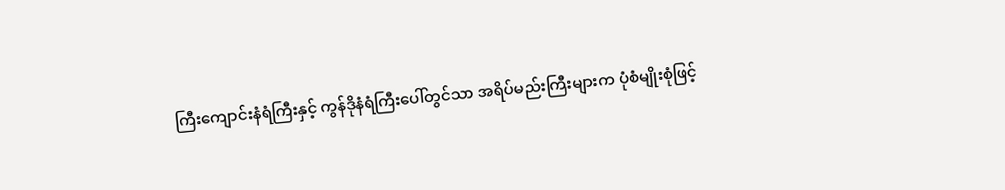ကြီးကျောင်းနံရံကြီးနှင့် ကွန်ဒိုနံရံကြီးပေါ်တွင်သာ အရိပ်မည်းကြီးများက ပုံစံမျိုးစုံဖြင့်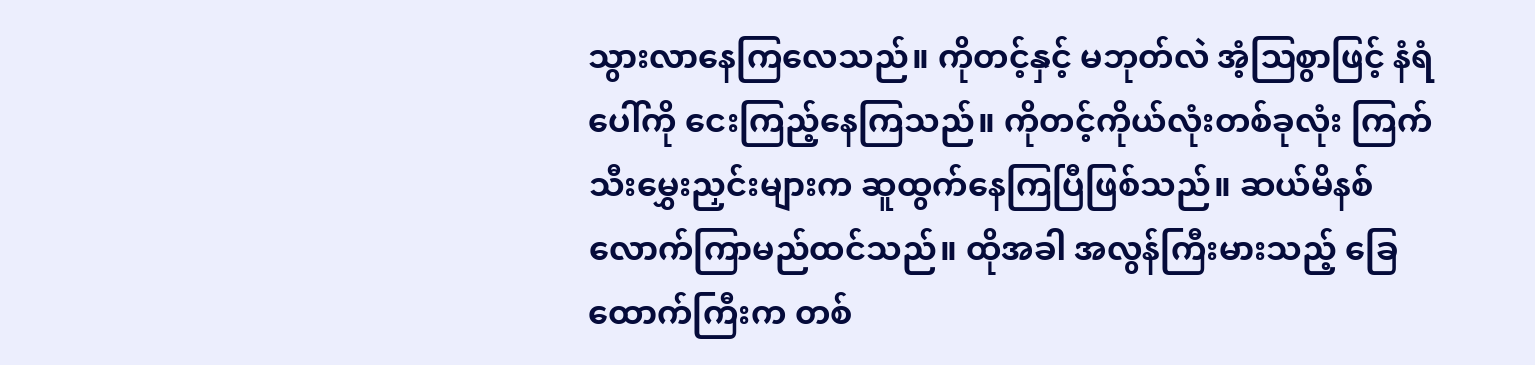သွားလာနေကြလေသည်။ ကိုတင့်နှင့် မဘုတ်လဲ အံ့ဩစွာဖြင့် နံရံပေါ်ကို ငေးကြည့်နေကြသည်။ ကိုတင့်ကိုယ်လုံးတစ်ခုလုံး ကြက်သီးမွှေးညှင်းများက ဆူထွက်နေကြပြီဖြစ်သည်။ ဆယ်မိနစ်လောက်ကြာမည်ထင်သည်။ ထိုအခါ အလွန်ကြီးမားသည့် ခြေထောက်ကြီးက တစ်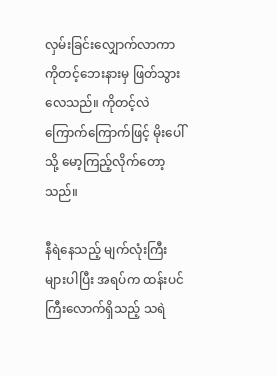လှမ်းခြင်းလျှောက်လာကာ ကိုတင့်ဘေးနားမှ ဖြတ်သွားလေသည်။ ကိုတင့်လဲ ကြောက်ကြောက်ဖြင့် မိုးပေါ်သို့ မော့ကြည့်လိုက်တော့သည်။

နီရဲနေသည့် မျက်လုံးကြီးများပါပြီး အရပ်က ထန်းပင်ကြီးလောက်ရှိသည့် သရဲ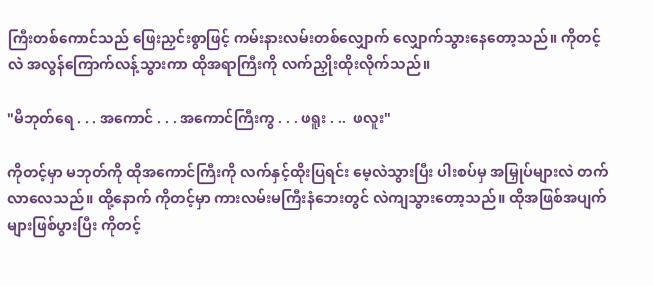ကြီးတစ်ကောင်သည် ဖြေးညှင်းစွာဖြင့် ကမ်းနားလမ်းတစ်လျှောက် လျှောက်သွားနေတော့သည်။ ကိုတင့်လဲ အလွန်ကြောက်လန့်သွားကာ ထိုအရာကြီးကို လက်ညှိုးထိုးလိုက်သည်။

"မိဘုတ်ရေ . . . အကောင် . . . အကောင်ကြီးကွ . . . ဖရူး . ..  ဖလူး"

ကိုတင့်မှာ မဘုတ်ကို ထိုအကောင်ကြီးကို လက်နှင့်ထိုးပြရင်း မေ့လဲသွားပြီး ပါးစပ်မှ အမြှုပ်များလဲ တက်လာလေသည်။ ထို့နောက် ကိုတင့်မှာ ကားလမ်းမကြီးနံဘေးတွင် လဲကျသွားတော့သည်။ ထိုအဖြစ်အပျက်များဖြစ်ပွားပြီး ကိုတင့်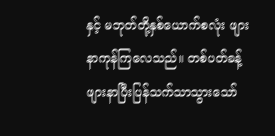နှင့် မဘုတ်တို့နှစ်ယောက်စလုံး ဖျားနာကုန်ကြလေသည်။ တစ်ပတ်ခန့်ဖျားနာပြီးပြန်သက်သာသွားသော်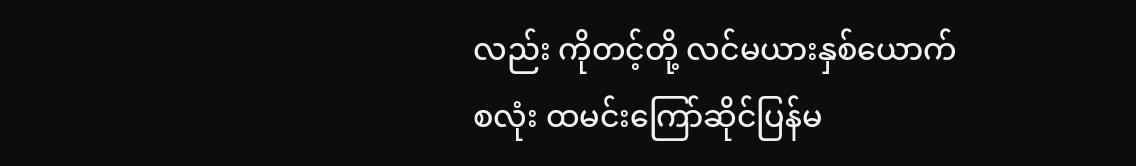လည်း ကိုတင့်တို့ လင်မယားနှစ်ယောက်စလုံး ထမင်းကြော်ဆိုင်ပြန်မ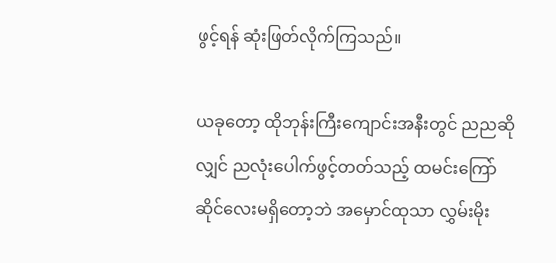ဖွင့်ရန် ဆုံးဖြတ်လိုက်ကြသည်။

ယခုတော့ ထိုဘုန်းကြီးကျောင်းအနီးတွင် ညညဆိုလျှင် ညလုံးပေါက်ဖွင့်တတ်သည့် ထမင်းကြော်ဆိုင်လေးမရှိတော့ဘဲ အမှောင်ထုသာ လွှမ်းမိုး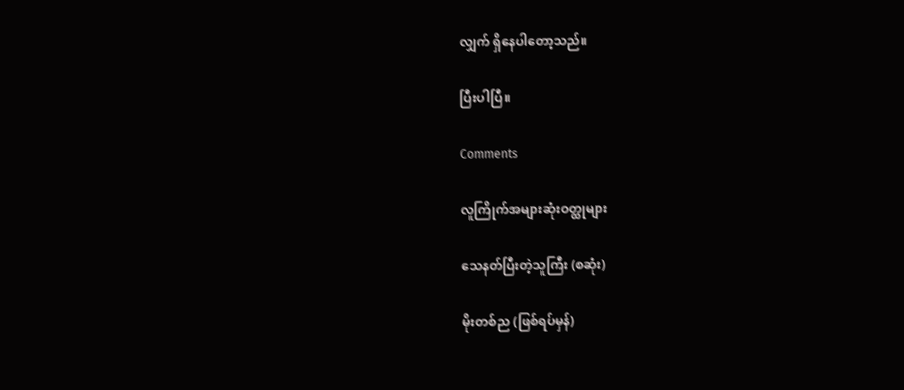လျှက် ရှိနေပါတော့သည်။

ပြီးပါပြီ။

Comments

လူကြိုက်အများဆုံးဝတ္ထုများ

သေနတ်ပြီးတဲ့သူကြီး (စဆုံး)

မိုးတစ်ည (ဖြစ်ရပ်မှန်)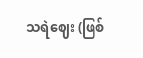သရဲဈေး (ဖြစ်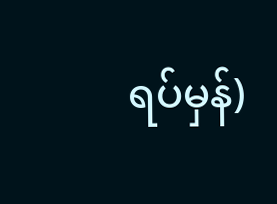ရပ်မှန်)